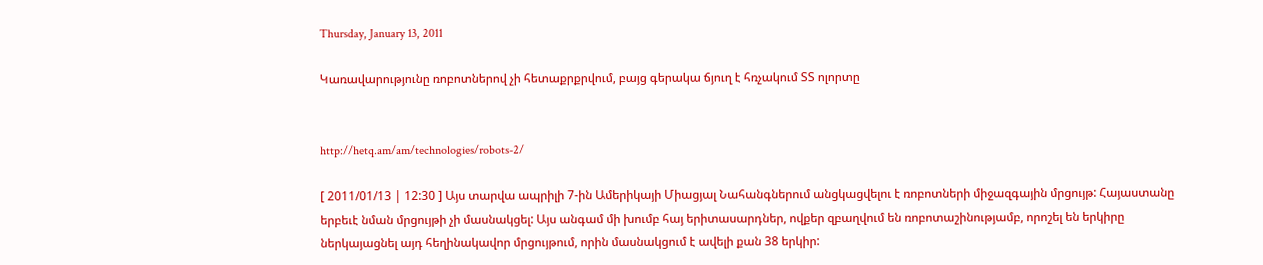Thursday, January 13, 2011

Կառավարությունը ռոբոտներով չի հետաքրքրվում, բայց գերակա ճյուղ է հռչակում ՏՏ ոլորտը


http://hetq.am/am/technologies/robots-2/

[ 2011/01/13 | 12:30 ] Այս տարվա ապրիլի 7-ին Ամերիկայի Միացյալ Նահանգներում անցկացվելու է ռոբոտների միջազգային մրցույթ: Հայաստանը երբեւէ նման մրցույթի չի մասնակցել: Այս անգամ մի խումբ հայ երիտասարդներ, ովքեր զբաղվում են ռոբոտաշինությամբ, որոշել են երկիրը ներկայացնել այդ հեղինակավոր մրցույթում, որին մասնակցում է ավելի քան 38 երկիր: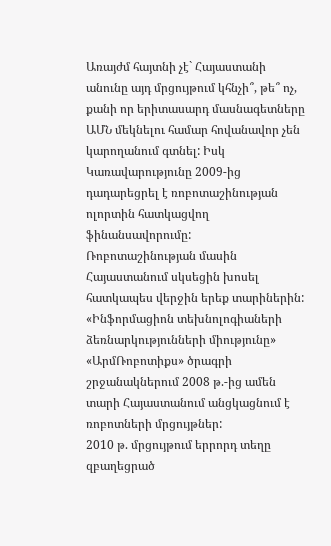Առայժմ հայտնի չէ` Հայաստանի անունը այդ մրցույթում կհնչի՞, թե՞ ոչ, քանի որ երիտասարդ մասնագետները ԱՄՆ մեկնելու համար հովանավոր չեն կարողանում գտնել: Իսկ Կառավարությունը 2009-ից դադարեցրել է ռոբոտաշինության ոլորտին հատկացվող ֆինանսավորումը:
Ռոբոտաշինության մասին Հայաստանում սկսեցին խոսել հատկապես վերջին երեք տարիներին: «Ինֆորմացիոն տեխնոլոգիաների ձեռնարկությունների միությունը» «ԱրմՌոբոտիքս» ծրագրի շրջանակներում 2008 թ.-ից ամեն տարի Հայաստանում անցկացնում է ռոբոտների մրցույթներ:
2010 թ. մրցույթում երրորդ տեղը զբաղեցրած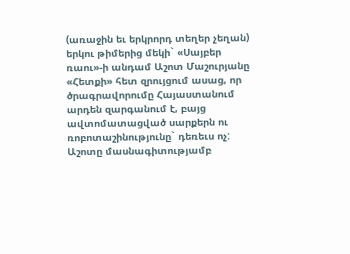(առաջին եւ երկրորդ տեղեր չեղան) երկու թիմերից մեկի` «Սայբեր ռաու»-ի անդամ Աշոտ Մաշուրյանը «Հետքի» հետ զրույցում ասաց, որ ծրագրավորումը Հայաստանում արդեն զարգանում է, բայց ավտոմատացված սարքերն ու ռոբոտաշինությունը` դեռեւս ոչ:
Աշոտը մասնագիտությամբ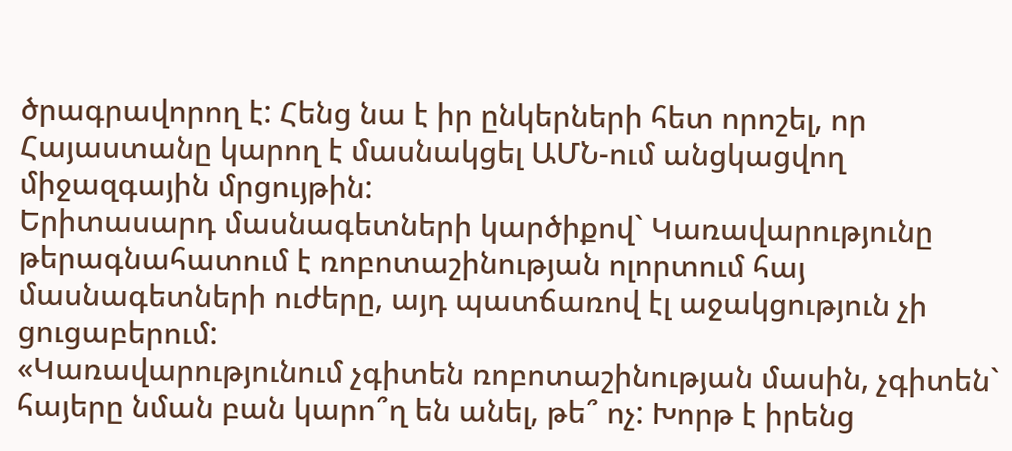ծրագրավորող է: Հենց նա է իր ընկերների հետ որոշել, որ Հայաստանը կարող է մասնակցել ԱՄՆ-ում անցկացվող միջազգային մրցույթին:
Երիտասարդ մասնագետների կարծիքով` Կառավարությունը թերագնահատում է ռոբոտաշինության ոլորտում հայ մասնագետների ուժերը, այդ պատճառով էլ աջակցություն չի ցուցաբերում:
«Կառավարությունում չգիտեն ռոբոտաշինության մասին, չգիտեն` հայերը նման բան կարո՞ղ են անել, թե՞ ոչ: Խորթ է իրենց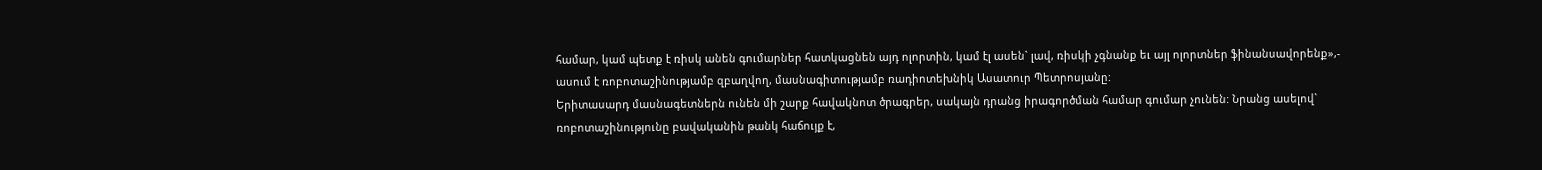համար, կամ պետք է ռիսկ անեն գումարներ հատկացնեն այդ ոլորտին, կամ էլ ասեն` լավ, ռիսկի չգնանք եւ այլ ոլորտներ ֆինանսավորենք»,- ասում է ռոբոտաշինությամբ զբաղվող, մասնագիտությամբ ռադիոտեխնիկ Ասատուր Պետրոսյանը:
Երիտասարդ մասնագետներն ունեն մի շարք հավակնոտ ծրագրեր, սակայն դրանց իրագործման համար գումար չունեն: Նրանց ասելով` ռոբոտաշինությունը բավականին թանկ հաճույք է,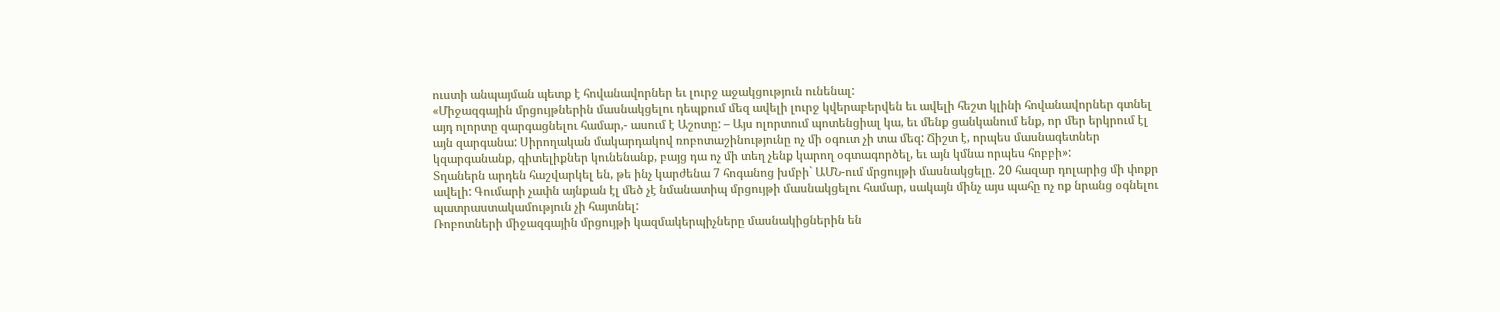ուստի անպայման պետք է հովանավորներ եւ լուրջ աջակցություն ունենալ:
«Միջազգային մրցույթներին մասնակցելու դեպքում մեզ ավելի լուրջ կվերաբերվեն եւ ավելի հեշտ կլինի հովանավորներ գտնել այդ ոլորտը զարգացնելու համար,- ասում է Աշոտը: – Այս ոլորտում պոտենցիալ կա, եւ մենք ցանկանում ենք, որ մեր երկրում էլ այն զարգանա: Սիրողական մակարդակով ռոբոտաշինությունը ոչ մի օգուտ չի տա մեզ: Ճիշտ է, որպես մասնագետներ կզարգանանք, գիտելիքներ կունենանք, բայց դա ոչ մի տեղ չենք կարող օգտագործել, եւ այն կմնա որպես հոբբի»:
Տղաներն արդեն հաշվարկել են, թե ինչ կարժենա 7 հոգանոց խմբի` ԱՄՆ-ում մրցույթի մասնակցելը. 20 հազար դոլարից մի փոքր ավելի: Գումարի չափն այնքան էլ մեծ չէ նմանատիպ մրցույթի մասնակցելու համար, սակայն մինչ այս պահը ոչ ոք նրանց օգնելու պատրաստակամություն չի հայտնել:
Ռոբոտների միջազգային մրցույթի կազմակերպիչները մասնակիցներին են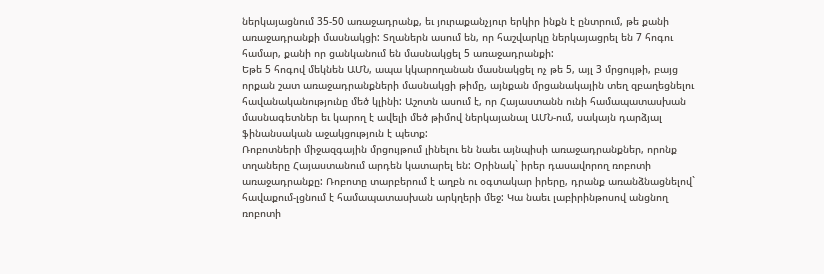ներկայացնում 35-50 առաջադրանք, եւ յուրաքանչյուր երկիր ինքն է ընտրում, թե քանի առաջադրանքի մասնակցի: Տղաներն ասում են, որ հաշվարկը ներկայացրել են 7 հոգու համար, քանի որ ցանկանում են մասնակցել 5 առաջադրանքի:
Եթե 5 հոգով մեկնեն ԱՄՆ, ապա կկարողանան մասնակցել ոչ թե 5, այլ 3 մրցույթի, բայց որքան շատ առաջադրանքների մասնակցի թիմը, այնքան մրցանակային տեղ զբաղեցնելու հավանականությունը մեծ կլինի: Աշոտն ասում է, որ Հայաստանն ունի համապատասխան մասնագետներ եւ կարող է ավելի մեծ թիմով ներկայանալ ԱՄՆ-ում, սակայն դարձյալ ֆինանսական աջակցություն է պետք:
Ռոբոտների միջազգային մրցույթում լինելու են նաեւ այնպիսի առաջադրանքներ, որոնք տղաները Հայաստանում արդեն կատարել են: Օրինակ` իրեր դասավորող ռոբոտի առաջադրանքը: Ռոբոտը տարբերում է աղբն ու օգտակար իրերը, դրանք առանձնացնելով` հավաքում-լցնում է համապատասխան արկղերի մեջ: Կա նաեւ լաբիրինթոսով անցնող ռոբոտի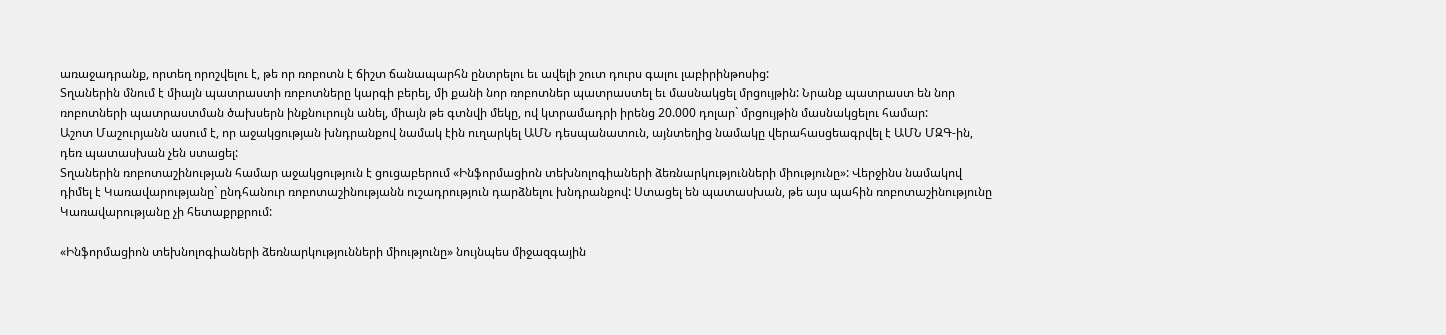առաջադրանք, որտեղ որոշվելու է, թե որ ռոբոտն է ճիշտ ճանապարհն ընտրելու եւ ավելի շուտ դուրս գալու լաբիրինթոսից:
Տղաներին մնում է միայն պատրաստի ռոբոտները կարգի բերել, մի քանի նոր ռոբոտներ պատրաստել եւ մասնակցել մրցույթին: Նրանք պատրաստ են նոր ռոբոտների պատրաստման ծախսերն ինքնուրույն անել, միայն թե գտնվի մեկը, ով կտրամադրի իրենց 20.000 դոլար` մրցույթին մասնակցելու համար:
Աշոտ Մաշուրյանն ասում է, որ աջակցության խնդրանքով նամակ էին ուղարկել ԱՄՆ դեսպանատուն, այնտեղից նամակը վերահասցեագրվել է ԱՄՆ ՄԶԳ-ին, դեռ պատասխան չեն ստացել:
Տղաներին ռոբոտաշինության համար աջակցություն է ցուցաբերում «Ինֆորմացիոն տեխնոլոգիաների ձեռնարկությունների միությունը»: Վերջինս նամակով դիմել է Կառավարությանը` ընդհանուր ռոբոտաշինությանն ուշադրություն դարձնելու խնդրանքով: Ստացել են պատասխան, թե այս պահին ռոբոտաշինությունը Կառավարությանը չի հետաքրքրում:

«Ինֆորմացիոն տեխնոլոգիաների ձեռնարկությունների միությունը» նույնպես միջազգային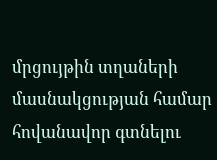մրցույթին տղաների մասնակցության համար հովանավոր գտնելու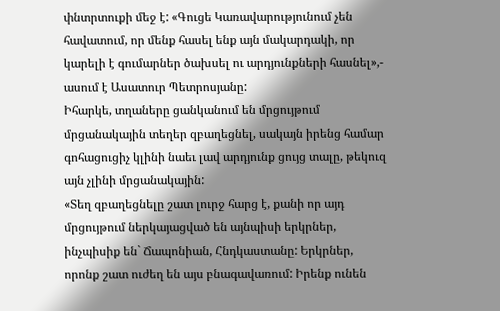փնտրտուքի մեջ է: «Գուցե Կառավարությունում չեն հավատում, որ մենք հասել ենք այն մակարդակի, որ կարելի է գումարներ ծախսել ու արդյունքների հասնել»,- ասում է Ասատուր Պետրոսյանը:
Իհարկե, տղաները ցանկանում են մրցույթում մրցանակային տեղեր զբաղեցնել, սակայն իրենց համար գոհացուցիչ կլինի նաեւ լավ արդյունք ցույց տալը, թեկուզ այն չլինի մրցանակային:
«Տեղ զբաղեցնելը շատ լուրջ հարց է, քանի որ այդ մրցույթում ներկայացված են այնպիսի երկրներ, ինչպիսիք են` Ճապոնիան, Հնդկաստանը: Երկրներ, որոնք շատ ուժեղ են այս բնագավառում: Իրենք ունեն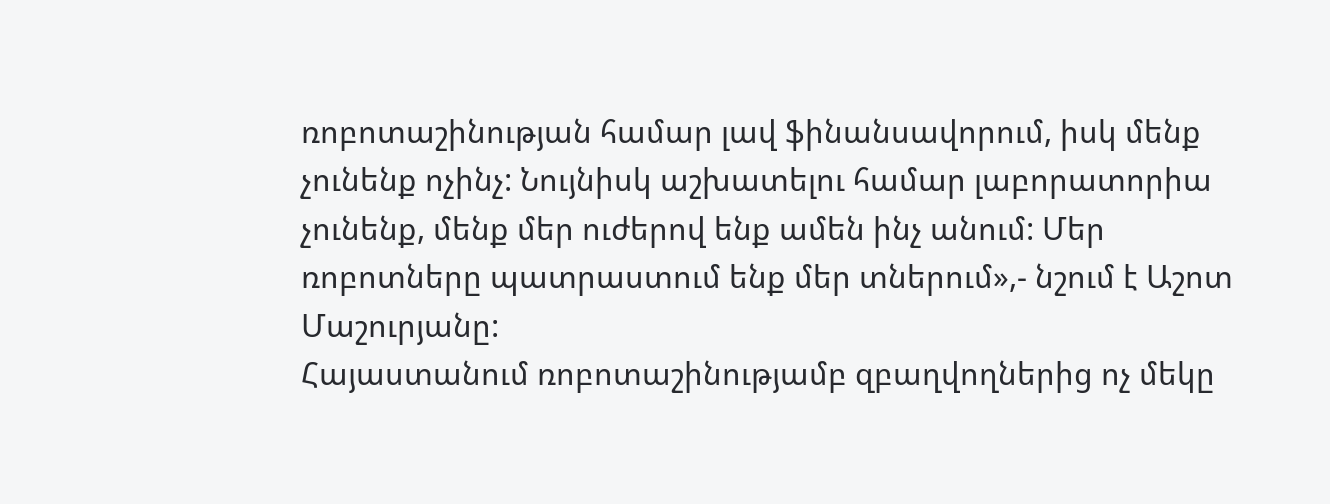ռոբոտաշինության համար լավ ֆինանսավորում, իսկ մենք չունենք ոչինչ: Նույնիսկ աշխատելու համար լաբորատորիա չունենք, մենք մեր ուժերով ենք ամեն ինչ անում: Մեր ռոբոտները պատրաստում ենք մեր տներում»,- նշում է Աշոտ Մաշուրյանը:
Հայաստանում ռոբոտաշինությամբ զբաղվողներից ոչ մեկը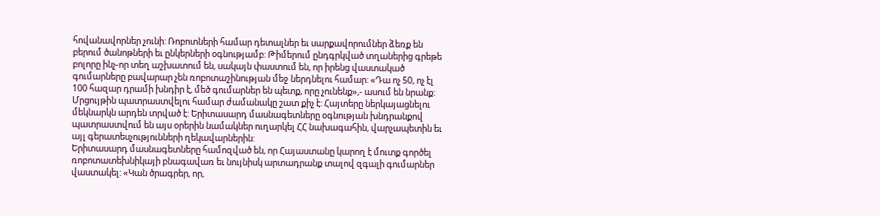հովանավորներ չունի: Ռոբոտների համար դետալներ եւ սարքավորումներ ձեռք են բերում ծանոթների եւ ընկերների օգնությամբ: Թիմերում ընդգրկված տղաներից գրեթե բոլորը ինչ-որ տեղ աշխատում են, սակայն փաստում են, որ իրենց վաստակած գումարները բավարար չեն ռոբոտաշինության մեջ ներդնելու համար: «Դա ոչ 50, ոչ էլ 100 հազար դրամի խնդիր է, մեծ գումարներ են պետք, որը չունենք»,- ասում են նրանք:
Մրցույթին պատրաստվելու համար ժամանակը շատ քիչ է: Հայտերը ներկայացնելու մեկնարկն արդեն տրված է: Երիտասարդ մասնագետները օգնության խնդրանքով պատրաստվում են այս օրերին նամակներ ուղարկել ՀՀ նախագահին, վարչապետին եւ այլ գերատեսչությունների ղեկավարներին:
Երիտասարդ մասնագետները համոզված են, որ Հայաստանը կարող է մուտք գործել ռոբոտատեխնիկայի բնագավառ եւ նույնիսկ արտադրանք տալով զգալի գումարներ վաստակել: «Կան ծրագրեր, որ,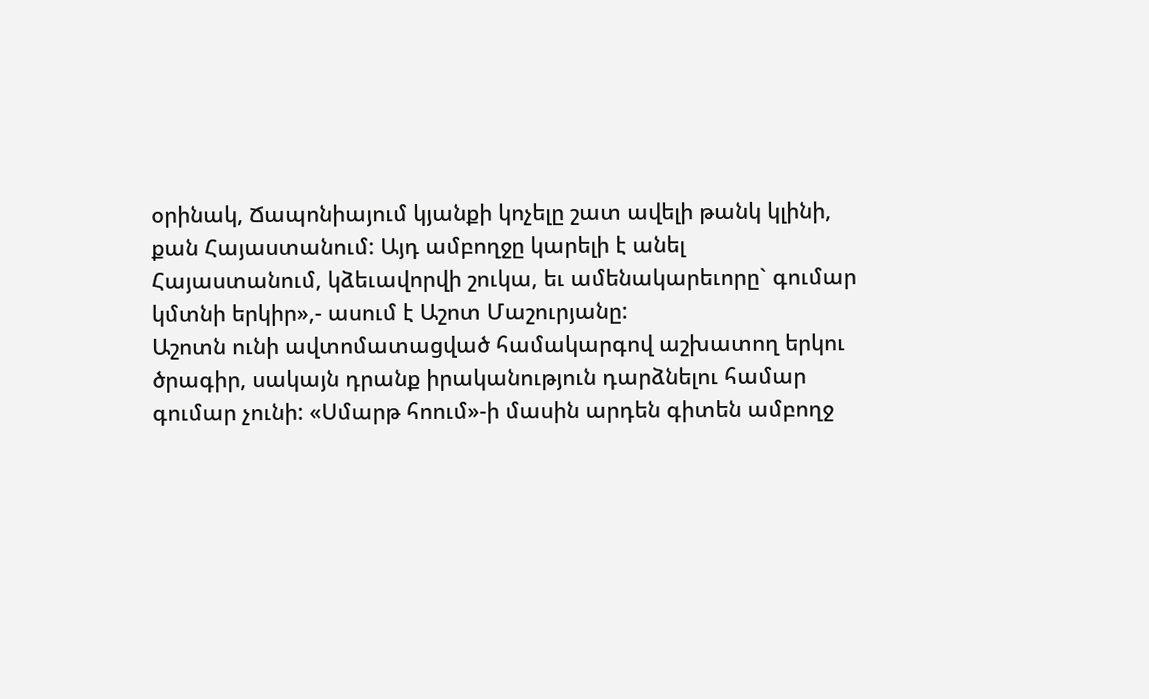օրինակ, Ճապոնիայում կյանքի կոչելը շատ ավելի թանկ կլինի, քան Հայաստանում: Այդ ամբողջը կարելի է անել Հայաստանում, կձեւավորվի շուկա, եւ ամենակարեւորը` գումար կմտնի երկիր»,- ասում է Աշոտ Մաշուրյանը:
Աշոտն ունի ավտոմատացված համակարգով աշխատող երկու ծրագիր, սակայն դրանք իրականություն դարձնելու համար գումար չունի: «Սմարթ հոում»-ի մասին արդեն գիտեն ամբողջ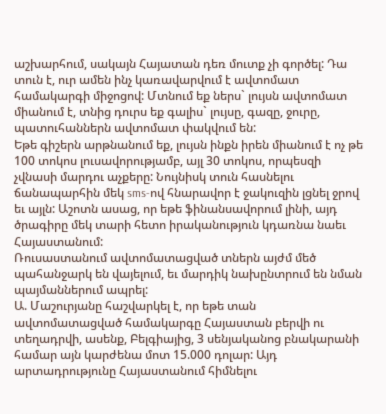աշխարհում, սակայն Հայատան դեռ մուտք չի գործել: Դա տուն է, ուր ամեն ինչ կառավարվում է ավտոմատ համակարգի միջոցով: Մտնում եք ներս` լույսն ավտոմատ միանում է, տնից դուրս եք գալիս` լույսը, գազը, ջուրը, պատուհաններն ավտոմատ փակվում են:
Եթե գիշերն արթնանում եք, լույսն ինքն իրեն միանում է ոչ թե 100 տոկոս լուսավորությամբ, այլ 30 տոկոս, որպեսզի չվնասի մարդու աչքերը: Նույնիսկ տուն հասնելու ճանապարհին մեկ sms-ով հնարավոր է ջակուզին լցնել ջրով եւ այլն: Աշոտն ասաց, որ եթե ֆինանսավորում լինի, այդ ծրագիրը մեկ տարի հետո իրականություն կդառնա նաեւ Հայաստանում:
Ռուսաստանում ավտոմատացված տներն այժմ մեծ պահանջարկ են վայելում, եւ մարդիկ նախընտրում են նման պայմաններում ապրել:
Ա. Մաշուրյանը հաշվարկել է, որ եթե տան ավտոմատացված համակարգը Հայաստան բերվի ու տեղադրվի, ասենք, Բելգիայից, 3 սենյականոց բնակարանի համար այն կարժենա մոտ 15.000 դոլար: Այդ արտադրությունը Հայաստանում հիմնելու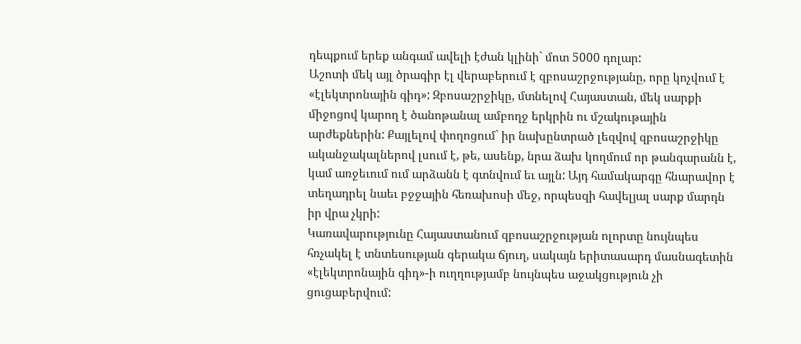դեպքում երեք անգամ ավելի էժան կլինի` մոտ 5000 դոլար:
Աշոտի մեկ այլ ծրագիր էլ վերաբերում է զբոսաշրջությանը, որը կոչվում է «էլեկտրոնային գիդ»: Զբոսաշրջիկը, մտնելով Հայաստան, մեկ սարքի միջոցով կարող է ծանոթանալ ամբողջ երկրին ու մշակութային արժեքներին: Քայլելով փողոցում` իր նախընտրած լեզվով զբոսաշրջիկը ականջակալներով լսում է, թե, ասենք, նրա ձախ կողմում որ թանգարանն է, կամ առջեւում ում արձանն է գտնվում եւ այլն: Այդ համակարգը հնարավոր է տեղադրել նաեւ բջջային հեռախոսի մեջ, որպեսզի հավելյալ սարք մարդն իր վրա չկրի:
Կառավարությունը Հայաստանում զբոսաշրջության ոլորտը նույնպես հռչակել է տնտեսության գերակա ճյուղ, սակայն երիտասարդ մասնագետին «էլեկտրոնային գիդ»-ի ուղղությամբ նույնպես աջակցություն չի ցուցաբերվում: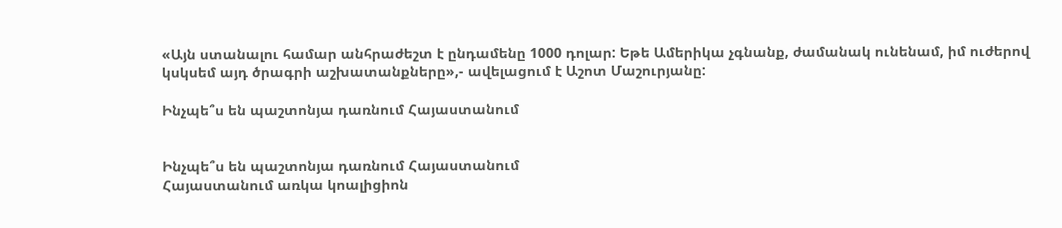«Այն ստանալու համար անհրաժեշտ է ընդամենը 1000 դոլար: Եթե Ամերիկա չգնանք, ժամանակ ունենամ, իմ ուժերով կսկսեմ այդ ծրագրի աշխատանքները»,- ավելացում է Աշոտ Մաշուրյանը:

Ինչպե՞ս են պաշտոնյա դառնում Հայաստանում


Ինչպե՞ս են պաշտոնյա դառնում Հայաստանում
Հայաստանում առկա կոալիցիոն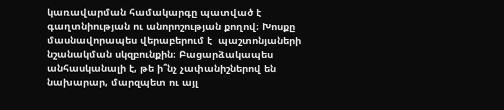կառավարման համակարգը պատված է գաղտնիության ու անորոշության քողով։ Խոսքը մասնավորապես վերաբերում է  պաշտոնյաների նշանակման սկզբունքին։ Բացարձակապես անհասկանալի է, թե ի՞նչ չափանիշներով են նախարար, մարզպետ ու այլ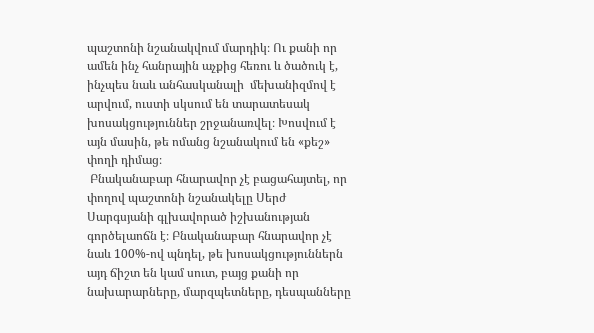պաշտոնի նշանակվում մարդիկ։ Ու քանի որ ամեն ինչ հանրային աչքից հեռու և ծածուկ է, ինչպես նաև անհասկանալի  մեխանիզմով է արվում, ուստի սկսում են տարատեսակ խոսակցություններ շրջանառվել։ Խոսվում է այն մասին, թե ոմանց նշանակում են «քեշ» փողի դիմաց։
 Բնականաբար հնարավոր չէ բացահայտել, որ փողով պաշտոնի նշանակելը Սերժ Սարգսյանի գլխավորած իշխանության գործելաոճն է։ Բնականաբար հնարավոր չէ նաև 100%-ով պնդել, թե խոսակցություններն այդ ճիշտ են կամ սուտ, բայց քանի որ նախարարները, մարզպետները, դեսպանները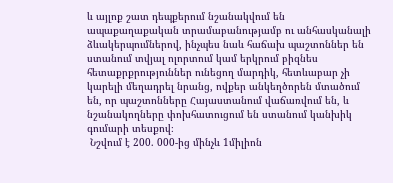և այլոք շատ դեպքերում նշանակվում են ապաքաղաքական տրամաբանությամբ ու անհասկանալի ձևակերպումներով, ինչպես նաև հաճախ պաշտոններ են ստանում տվյալ ոլորտում կամ երկրում բիզնես հետաքրքրություններ ունեցող մարդիկ, հետևաբար չի կարելի մեղադրել նրանց, ովքեր անկեղծորեն մտածում են, որ պաշտոնները Հայաստանում վաճառվում են, և նշանակողները փոխհատուցում են ստանում կանխիկ գումարի տեսքով։
 Նշվում է 200. 000-ից մինչև 1միլիոն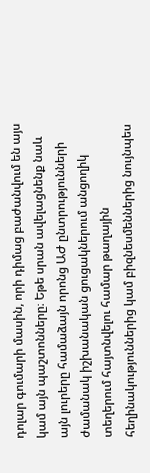դոլար գումարի մասին, որի դիմաց բաժանվում են այս կամ այն պաշտոնները։ Եթե սրան ավելացնենք նաև այն լուրերը համաձայն որոնց ԱԺ ընտրությունների ժամանակ իշխանական ցուցակներում անցողիկ տեղերում հայտնվելու համար թաղային հեղինակություններից կամ բիզնեսմեններից նույնպես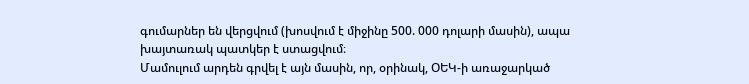գումարներ են վերցվում (խոսվում է միջինը 500. 000 դոլարի մասին), ապա խայտառակ պատկեր է ստացվում։
Մամուլում արդեն գրվել է այն մասին, որ, օրինակ, ՕԵԿ-ի առաջարկած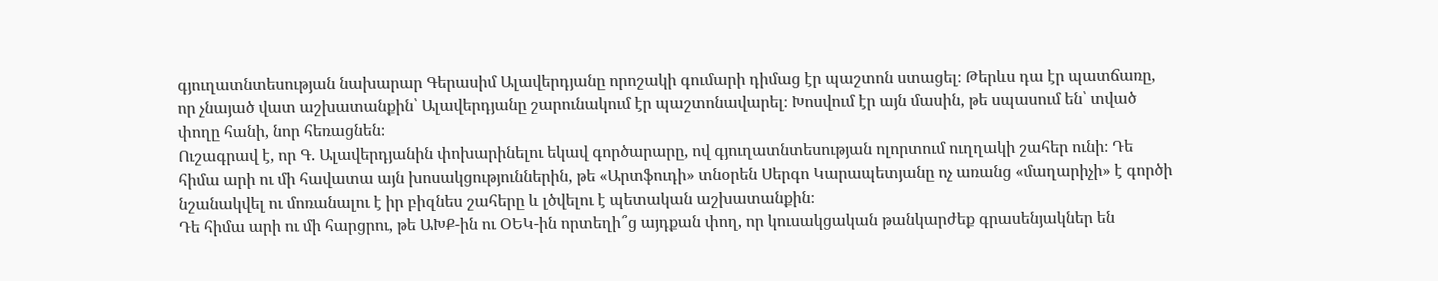գյուղատնտեսության նախարար Գերասիմ Ալավերդյանը որոշակի գումարի դիմաց էր պաշտոն ստացել։ Թերևս դա էր պատճառը, որ չնայած վատ աշխատանքին՝ Ալավերդյանը շարունակում էր պաշտոնավարել։ Խոսվում էր այն մասին, թե սպասում են՝ տված փողը հանի, նոր հեռացնեն։
Ուշագրավ է, որ Գ. Ալավերդյանին փոխարինելու եկավ գործարարը, ով գյուղատնտեսության ոլորտում ուղղակի շահեր ունի։ Դե հիմա արի ու մի հավատա այն խոսակցություններին, թե «Արտֆուդի» տնօրեն Սերգո Կարապետյանը ոչ առանց «մաղարիչի» է գործի նշանակվել ու մոռանալու է իր բիզնես շահերը և լծվելու է պետական աշխատանքին։
Դե հիմա արի ու մի հարցրու, թե ԱԽՔ-ին ու ՕԵԿ-ին որտեղի՞ց այդքան փող, որ կուսակցական թանկարժեք գրասենյակներ են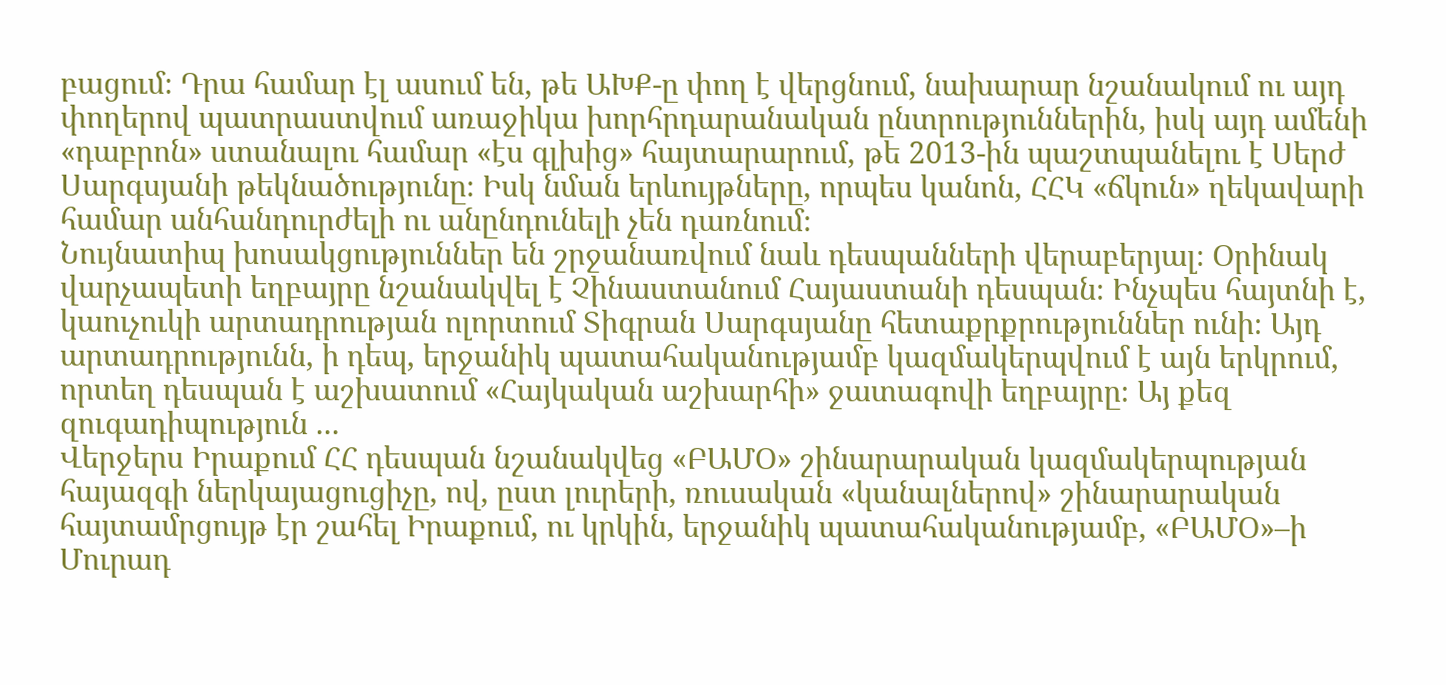բացում։ Դրա համար էլ ասում են, թե ԱԽՔ-ը փող է վերցնում, նախարար նշանակում ու այդ փողերով պատրաստվում առաջիկա խորհրդարանական ընտրություններին, իսկ այդ ամենի «դաբրոն» ստանալու համար «էս գլխից» հայտարարում, թե 2013-ին պաշտպանելու է Սերժ Սարգսյանի թեկնածությունը։ Իսկ նման երևույթները, որպես կանոն, ՀՀԿ «ճկուն» ղեկավարի համար անհանդուրժելի ու անընդունելի չեն դառնում։
Նույնատիպ խոսակցություններ են շրջանառվում նաև դեսպանների վերաբերյալ։ Օրինակ վարչապետի եղբայրը նշանակվել է Չինաստանում Հայաստանի դեսպան։ Ինչպես հայտնի է, կաուչուկի արտադրության ոլորտում Տիգրան Սարգսյանը հետաքրքրություններ ունի։ Այդ արտադրությունն, ի դեպ, երջանիկ պատահականությամբ կազմակերպվում է այն երկրում, որտեղ դեսպան է աշխատում «Հայկական աշխարհի» ջատագովի եղբայրը։ Այ քեզ զուգադիպություն ...
Վերջերս Իրաքում ՀՀ դեսպան նշանակվեց «ԲԱՄՕ» շինարարական կազմակերպության հայազգի ներկայացուցիչը, ով, ըստ լուրերի, ռուսական «կանալներով» շինարարական հայտամրցույթ էր շահել Իրաքում, ու կրկին, երջանիկ պատահականությամբ, «ԲԱՄՕ»–ի Մուրադ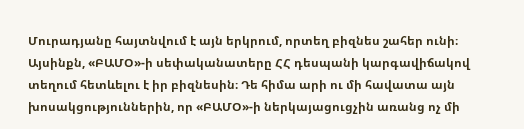Մուրադյանը հայտնվում է այն երկրում, որտեղ բիզնես շահեր ունի։  Այսինքն, «ԲԱՄՕ»-ի սեփականատերը ՀՀ դեսպանի կարգավիճակով տեղում հետևելու է իր բիզնեսին։ Դե հիմա արի ու մի հավատա այն խոսակցություններին, որ «ԲԱՄՕ»-ի ներկայացուցչին առանց ոչ մի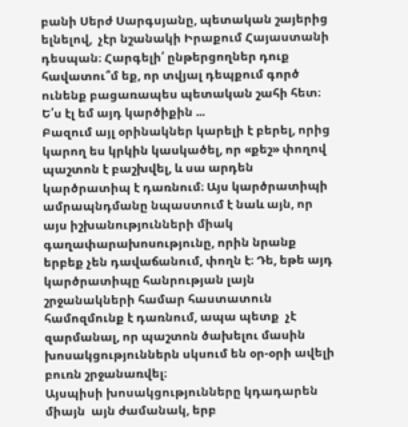բանի Սերժ Սարգսյանը, պետական շայերից ելնելով,  չէր նշանակի Իրաքում Հայաստանի դեսպան։ Հարգելի՛ ընթերցողներ դուք հավատու՞մ եք, որ տվյալ դեպքում գործ ունենք բացառապես պետական շահի հետ։ Ե՛ս էլ եմ այդ կարծիքին ...
Բազում այլ օրինակներ կարելի է բերել, որից կարող ես կրկին կասկածել, որ «քեշ» փողով պաշտոն է բաշխվել, և սա արդեն կարծրատիպ է դառնում։ Այս կարծրատիպի ամրապնդմանը նպաստում է նաև այն, որ այս իշխանությունների միակ գաղափարախոսությունը, որին նրանք երբեք չեն դավաճանում, փողն է։ Դե, եթե այդ կարծրատիպը հանրության լայն շրջանակների համար հաստատուն համոզմունք է դառնում, ապա պետք  չէ զարմանալ, որ պաշտոն ծախելու մասին խոսակցություններն սկսում են օր-օրի ավելի բուռն շրջանառվել։
Այսպիսի խոսակցությունները կդադարեն միայն  այն ժամանակ, երբ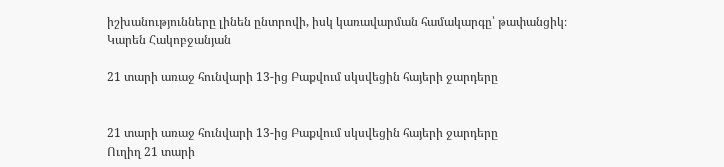իշխանությունները լինեն ընտրովի, իսկ կառավարման համակարգը՝ թափանցիկ։
Կարեն Հակոբջանյան

21 տարի առաջ հունվարի 13-ից Բաքվում սկսվեցին հայերի ջարդերը


21 տարի առաջ հունվարի 13-ից Բաքվում սկսվեցին հայերի ջարդերը
Ուղիղ 21 տարի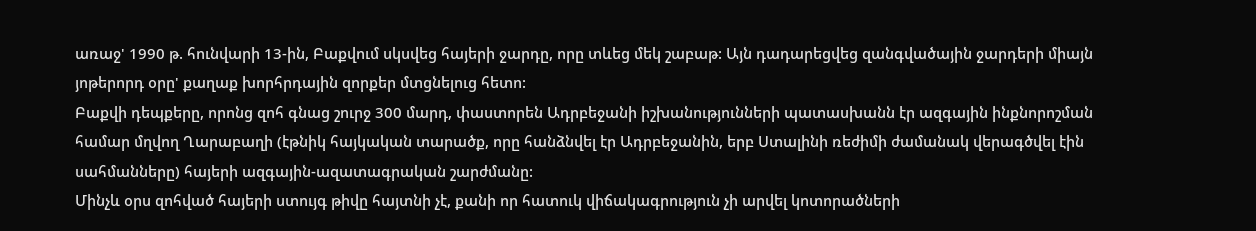առաջ' 1990 թ. հունվարի 13-ին, Բաքվում սկսվեց հայերի ջարդը, որը տևեց մեկ շաբաթ: Այն դադարեցվեց զանգվածային ջարդերի միայն յոթերորդ օրը' քաղաք խորհրդային զորքեր մտցնելուց հետո:
Բաքվի դեպքերը, որոնց զոհ գնաց շուրջ 300 մարդ, փաստորեն Ադրբեջանի իշխանությունների պատասխանն էր ազգային ինքնորոշման համար մղվող Ղարաբաղի (էթնիկ հայկական տարածք, որը հանձնվել էր Ադրբեջանին, երբ Ստալինի ռեժիմի ժամանակ վերագծվել էին սահմանները) հայերի ազգային-ազատագրական շարժմանը:
Մինչև օրս զոհված հայերի ստույգ թիվը հայտնի չէ, քանի որ հատուկ վիճակագրություն չի արվել կոտորածների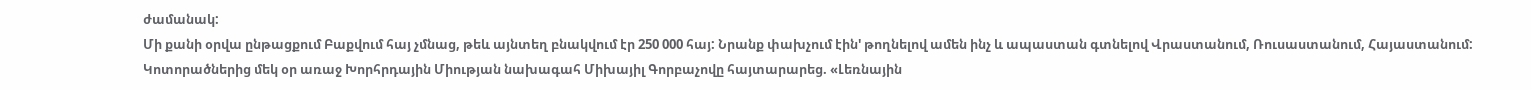ժամանակ:
Մի քանի օրվա ընթացքում Բաքվում հայ չմնաց, թեև այնտեղ բնակվում էր 250 000 հայ: Նրանք փախչում էին' թողնելով ամեն ինչ և ապաստան գտնելով Վրաստանում, Ռուսաստանում, Հայաստանում:
Կոտորածներից մեկ օր առաջ Խորհրդային Միության նախագահ Միխայիլ Գորբաչովը հայտարարեց. «Լեռնային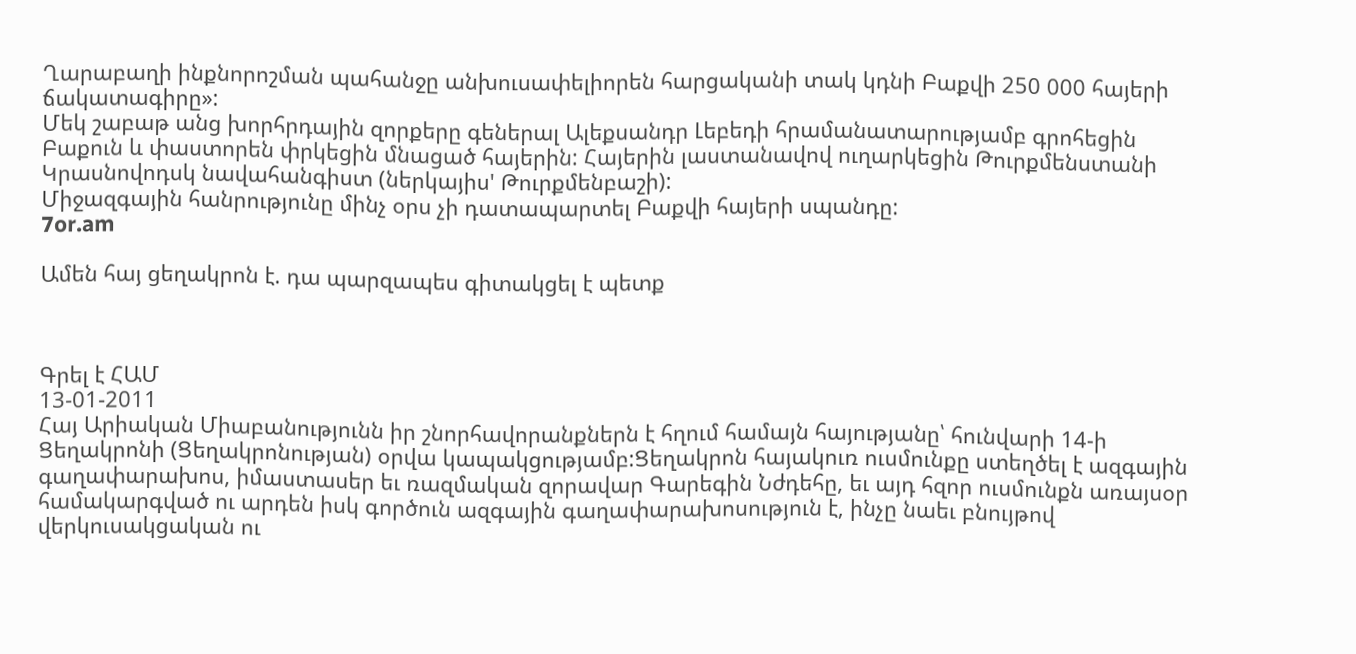Ղարաբաղի ինքնորոշման պահանջը անխուսափելիորեն հարցականի տակ կդնի Բաքվի 250 000 հայերի ճակատագիրը»:
Մեկ շաբաթ անց խորհրդային զորքերը գեներալ Ալեքսանդր Լեբեդի հրամանատարությամբ գրոհեցին Բաքուն և փաստորեն փրկեցին մնացած հայերին: Հայերին լաստանավով ուղարկեցին Թուրքմենստանի Կրասնովոդսկ նավահանգիստ (ներկայիս' Թուրքմենբաշի):
Միջազգային հանրությունը մինչ օրս չի դատապարտել Բաքվի հայերի սպանդը:
7or.am

Ամեն հայ ցեղակրոն է. դա պարզապես գիտակցել է պետք



Գրել է ՀԱՄ
13-01-2011
Հայ Արիական Միաբանությունն իր շնորհավորանքներն է հղում համայն հայությանը՝ հունվարի 14-ի Ցեղակրոնի (Ցեղակրոնության) օրվա կապակցությամբ:Ցեղակրոն հայակուռ ուսմունքը ստեղծել է ազգային գաղափարախոս, իմաստասեր եւ ռազմական զորավար Գարեգին Նժդեհը, եւ այդ հզոր ուսմունքն առայսօր համակարգված ու արդեն իսկ գործուն ազգային գաղափարախոսություն է, ինչը նաեւ բնույթով վերկուսակցական ու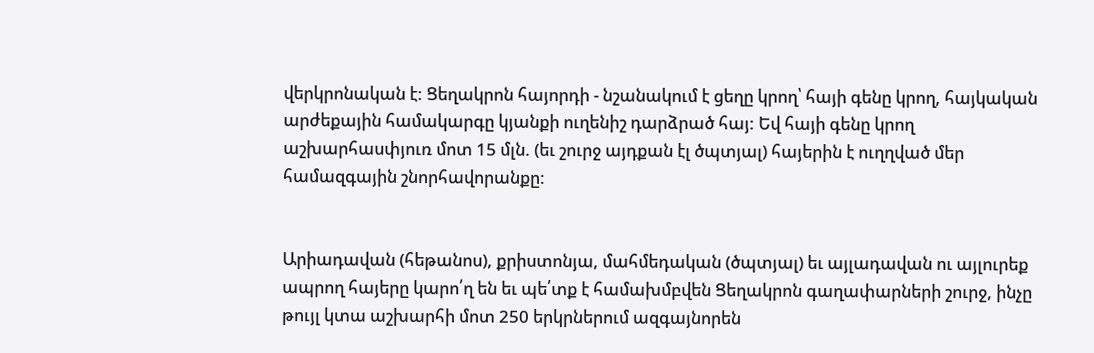վերկրոնական է: Ցեղակրոն հայորդի - նշանակում է ցեղը կրող՝ հայի գենը կրող, հայկական արժեքային համակարգը կյանքի ուղենիշ դարձրած հայ: Եվ հայի գենը կրող աշխարհասփյուռ մոտ 15 մլն. (եւ շուրջ այդքան էլ ծպտյալ) հայերին է ուղղված մեր համազգային շնորհավորանքը:


Արիադավան (հեթանոս), քրիստոնյա, մահմեդական (ծպտյալ) եւ այլադավան ու այլուրեք ապրող հայերը կարո՛ղ են եւ պե՛տք է համախմբվեն Ցեղակրոն գաղափարների շուրջ, ինչը թույլ կտա աշխարհի մոտ 250 երկրներում ազգայնորեն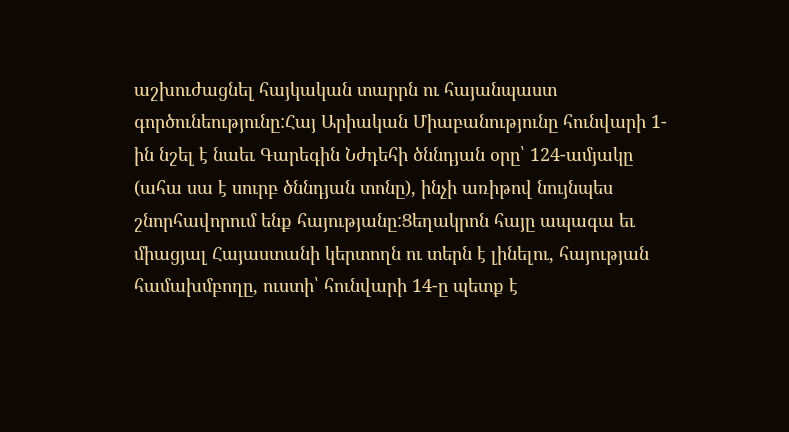աշխուժացնել հայկական տարրն ու հայանպաստ գործունեությունը:Հայ Արիական Միաբանությունը հունվարի 1-ին նշել է նաեւ Գարեգին Նժդեհի ծննդյան օրը՝ 124-ամյակը (ահա սա է սուրբ ծննդյան տոնը), ինչի առիթով նույնպես շնորհավորում ենք հայությանը:Ցեղակրոն հայը ապագա եւ միացյալ Հայաստանի կերտողն ու տերն է լինելու, հայության համախմբողը, ուստի՝ հունվարի 14-ը պետք է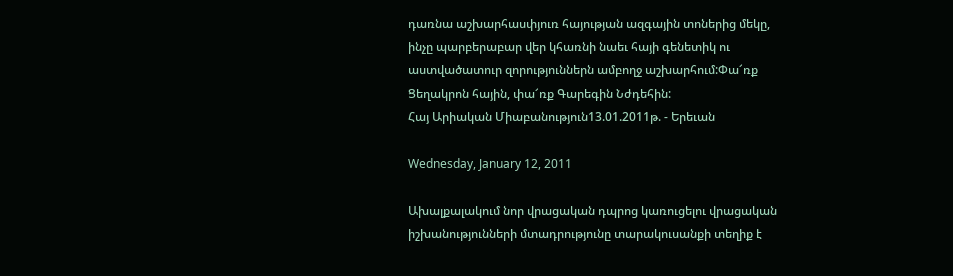դառնա աշխարհասփյուռ հայության ազգային տոներից մեկը, ինչը պարբերաբար վեր կհառնի նաեւ հայի գենետիկ ու աստվածատուր զորություններն ամբողջ աշխարհում:Փա՜ռք Ցեղակրոն հային, փա՜ռք Գարեգին Նժդեհին:
Հայ Արիական Միաբանություն13.01.2011թ. - Երեւան

Wednesday, January 12, 2011

Ախալքալակում նոր վրացական դպրոց կառուցելու վրացական իշխանությունների մտադրությունը տարակուսանքի տեղիք է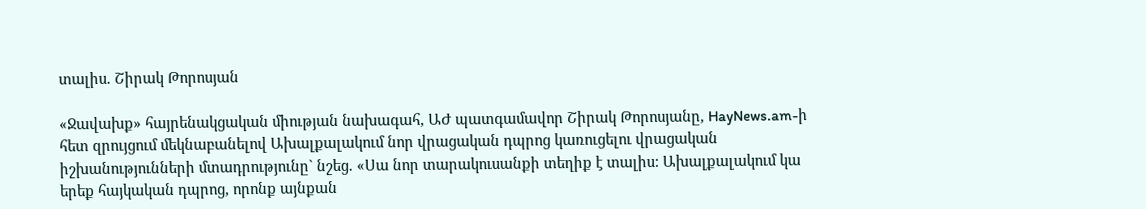տալիս. Շիրակ Թորոսյան

«Ջավախք» հայրենակցական միության նախագահ, ԱԺ պատգամավոր Շիրակ Թորոսյանը, HayNews.am-ի հետ զրույցում մեկնաբանելով Ախալքալակում նոր վրացական դպրոց կառուցելու վրացական իշխանությունների մտադրությունը` նշեց. «Սա նոր տարակուսանքի տեղիք է տալիս: Ախալքալակում կա երեք հայկական դպրոց, որոնք այնքան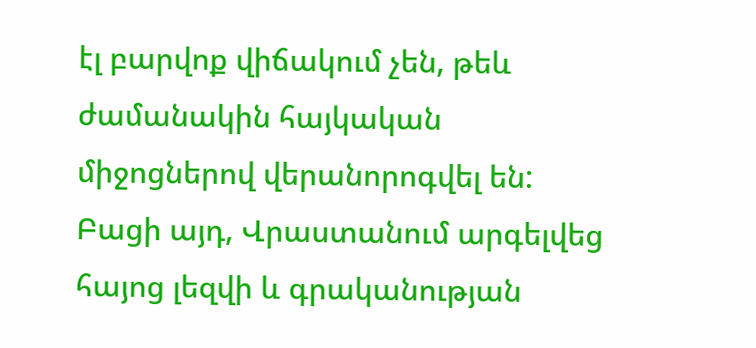էլ բարվոք վիճակում չեն, թեև ժամանակին հայկական միջոցներով վերանորոգվել են: Բացի այդ, Վրաստանում արգելվեց հայոց լեզվի և գրականության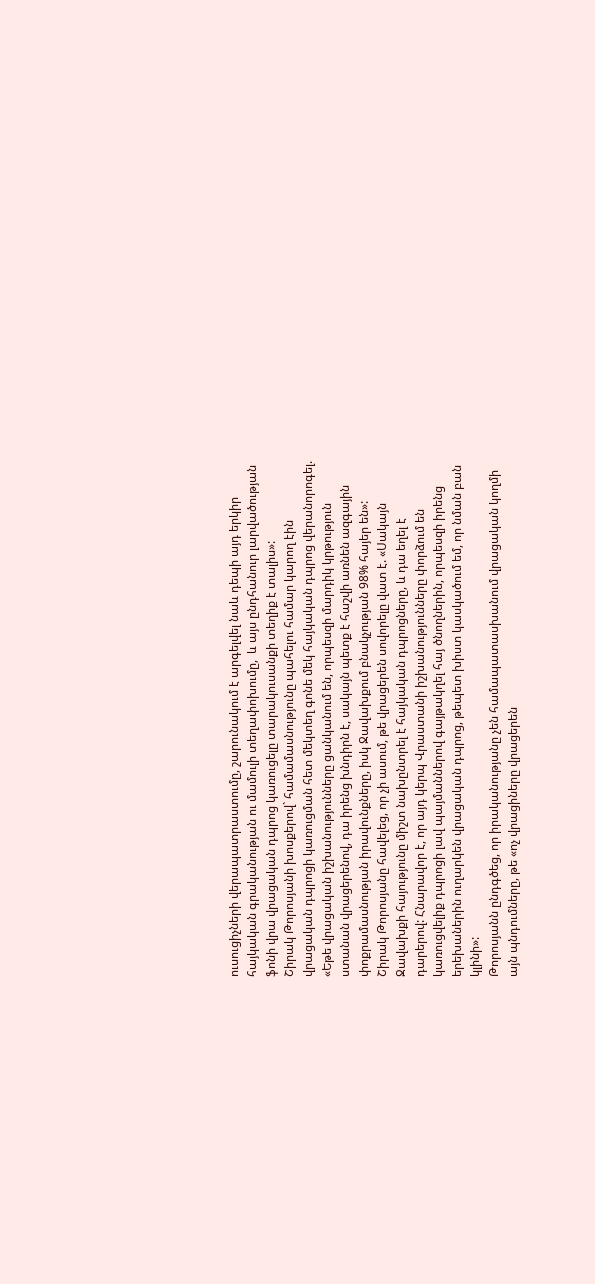ուսուցիչների վերապատրաստումը, շարունակում է արգելվել նաև դեպի այդ երկիր հայկական գրականության ու մամուլի տեղափոխումը,  և այս ընդհանուր լարվածության ֆոնի վրա վրացական դպրոց կառուցելը տարակուսանքի տեղիք է տալիս»:
Շիրակ Թորոսյանի խոսքերով` համամասնությունը պահելու համար կարող էին վրացական դպրոցի կառուցման հետ մեկտեղ գոնե մեկ հայկական դպրոց վերանորոգել. «Եթե վրացական իշխանությունները ցանկանում են, որպեսզի մարդիկ կրթություն ստանան վրացերենով, դա իրենց խնդիրն է, սակայն պետք է հաշվի առնեն ազգային փոքրամասնության իրավունքները, իսկ Ջավախքում բնակչության 98% հայեր են»:
Շիրակ Թորոսյանը հավելեց, որ չի ասում, թե վրացերեն սովորելը վատ է. «Սակայն Ջավախքի հայությունը միշտ նախընտրել է հայկական դպրոցները, և դա եղել է դարերով: Հնարավոր է, որ այդ կերպ Վրաստանի իշխանությունները փորձում են կառուցվելիք դպրոցի լավ պայմաններով գայթակղել հայ ծնողներին, որպեսզի իրենց երեխաներին ուղարկեն վրացական դպրոց, թեպետ խիստ կասկածում եմ, որ նման բան կլինի»:
Թորոսյանն ընդգծեց, որ իրականությանը չեն համապատասխանում վրացական կողմի այն պնդումները, թե «ոչ վրացիները վրացերեն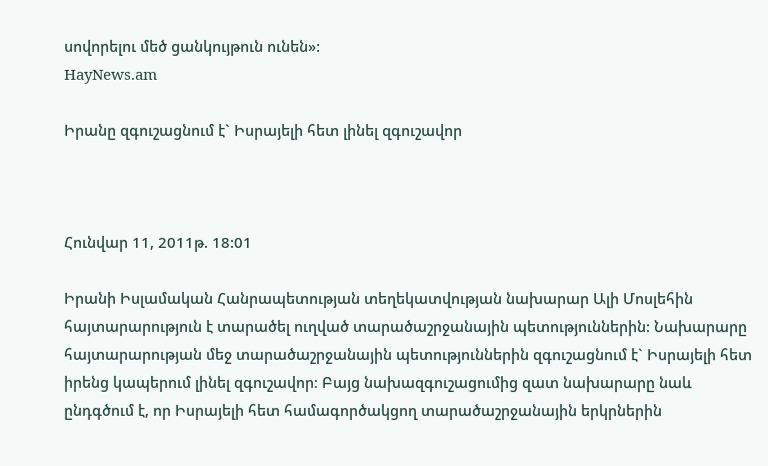սովորելու մեծ ցանկույթուն ունեն»:
HayNews.am

Իրանը զգուշացնում է` Իսրայելի հետ լինել զգուշավոր



Հունվար 11, 2011թ. 18:01

Իրանի Իսլամական Հանրապետության տեղեկատվության նախարար Ալի Մոսլեհին հայտարարություն է տարածել ուղված տարածաշրջանային պետություններին: Նախարարը հայտարարության մեջ տարածաշրջանային պետություններին զգուշացնում է` Իսրայելի հետ իրենց կապերում լինել զգուշավոր։ Բայց նախազգուշացումից զատ նախարարը նաև ընդգծում է, որ Իսրայելի հետ համագործակցող տարածաշրջանային երկրներին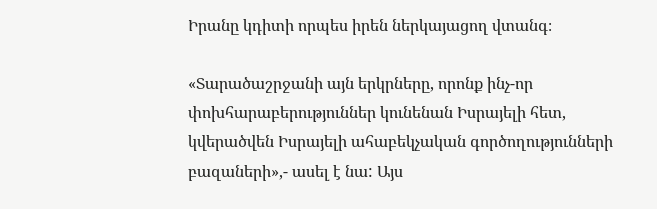Իրանը կդիտի որպես իրեն ներկայացող վտանգ։

«Տարածաշրջանի այն երկրները, որոնք ինչ-որ փոխհարաբերություններ կունենան Իսրայելի հետ, կվերածվեն Իսրայելի ահաբեկչական գործողությունների բազաների»,- ասել է նա: Այս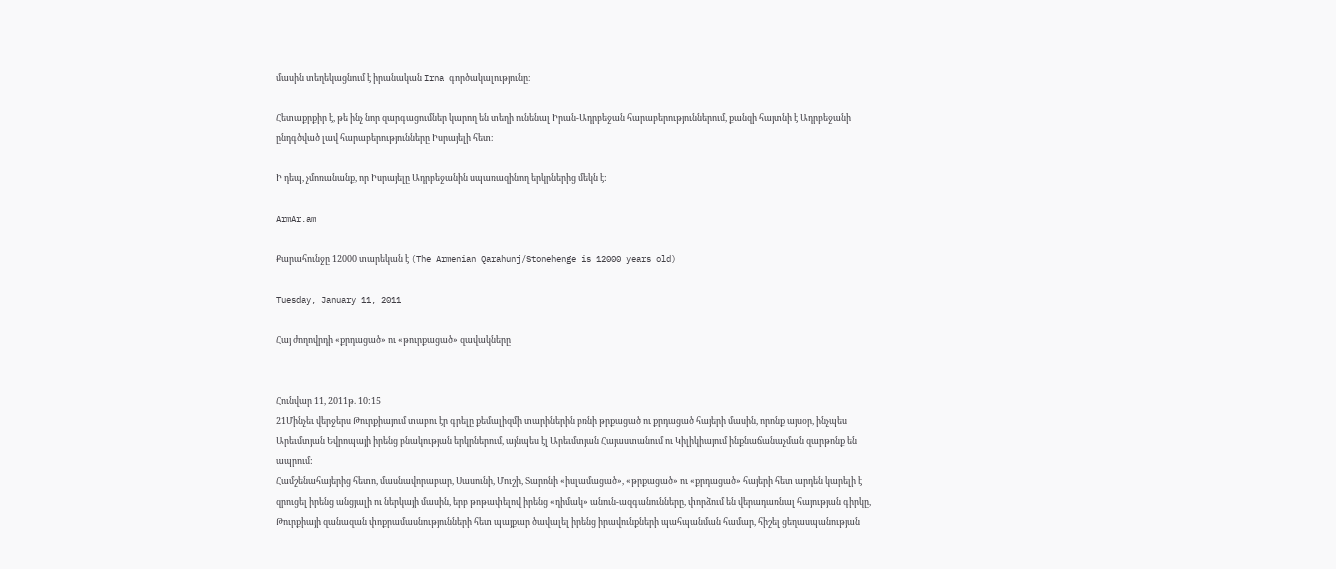մասին տեղեկացնում է իրանական Irna գործակալությունը։

Հետաքրքիր է, թե ինչ նոր զարգացումներ կարող են տեղի ունենալ Իրան-Ադրբեջան հարաբերություններում, քանզի հայտնի է Ադրբեջանի ընդգծված լավ հարաբերությունները Իսրայելի հետ։

Ի դեպ, չմոռանանք, որ Իսրայելը Ադրբեջանին սպառազինող երկրներից մեկն է:

ArmAr.am

Քարահունջը 12000 տարեկան է (The Armenian Qarahunj/Stonehenge is 12000 years old)

Tuesday, January 11, 2011

Հայ ժողովրդի «քրդացած» ու «թուրքացած» զավակները


Հունվար 11, 2011թ. 10:15
21Մինչեւ վերջերս Թուրքիայում տաբու էր գրելը քեմալիզմի տարիներին բռնի թրքացած ու քրդացած հայերի մասին, որոնք այսօր, ինչպես Արեւմտյան Եվրոպայի իրենց բնակության երկրներում, այնպես էլ Արեւմտյան Հայաստանում ու Կիլիկիայում ինքնաճանաչման զարթոնք են ապրում:
Համշենահայերից հետո, մասնավորաբար, Սասունի, Մուշի, Տարոնի «իսլամացած», «թրքացած» ու «քրդացած» հայերի հետ արդեն կարելի է զրուցել իրենց անցյալի ու ներկայի մասին, երբ թոթափելով իրենց «դիմակ» անուն-ազգանունները, փորձում են վերադառնալ հայության գիրկը, Թուրքիայի զանազան փոքրամասնությունների հետ պայքար ծավալել իրենց իրավունքների պահպանման համար, հիշել ցեղասպանության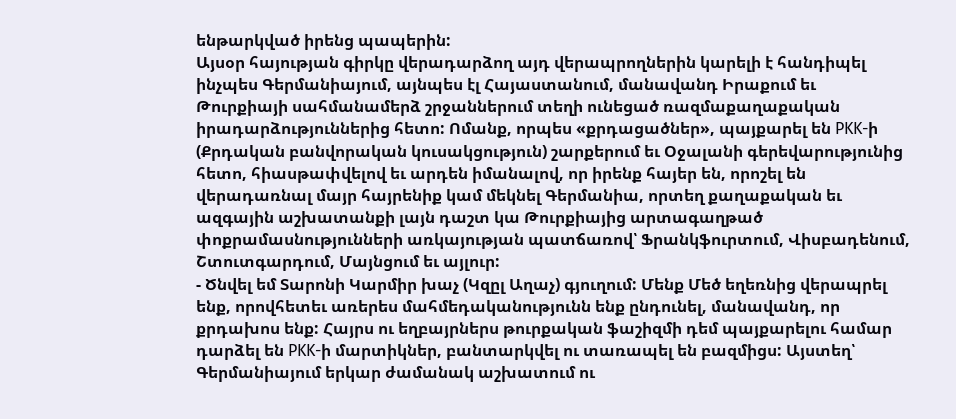ենթարկված իրենց պապերին:
Այսօր հայության գիրկը վերադարձող այդ վերապրողներին կարելի է հանդիպել ինչպես Գերմանիայում, այնպես էլ Հայաստանում, մանավանդ Իրաքում եւ Թուրքիայի սահմանամերձ շրջաններում տեղի ունեցած ռազմաքաղաքական իրադարձություններից հետո: Ոմանք, որպես «քրդացածներ», պայքարել են PKK-ի (Քրդական բանվորական կուսակցություն) շարքերում եւ Օջալանի գերեվարությունից հետո, հիասթափվելով եւ արդեն իմանալով, որ իրենք հայեր են, որոշել են վերադառնալ մայր հայրենիք կամ մեկնել Գերմանիա, որտեղ քաղաքական եւ ազգային աշխատանքի լայն դաշտ կա Թուրքիայից արտագաղթած փոքրամասնությունների առկայության պատճառով՝ Ֆրանկֆուրտում, Վիսբադենում, Շտուտգարդում, Մայնցում եւ այլուր:
- Ծնվել եմ Տարոնի Կարմիր խաչ (Կզըլ Աղաչ) գյուղում: Մենք Մեծ եղեռնից վերապրել ենք, որովհետեւ առերես մահմեդականությունն ենք ընդունել, մանավանդ, որ քրդախոս ենք: Հայրս ու եղբայրներս թուրքական ֆաշիզմի դեմ պայքարելու համար դարձել են PKK-ի մարտիկներ, բանտարկվել ու տառապել են բազմիցս: Այստեղ՝ Գերմանիայում երկար ժամանակ աշխատում ու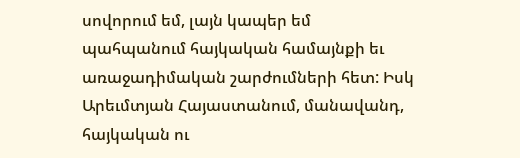սովորում եմ, լայն կապեր եմ պահպանում հայկական համայնքի եւ առաջադիմական շարժումների հետ: Իսկ Արեւմտյան Հայաստանում, մանավանդ, հայկական ու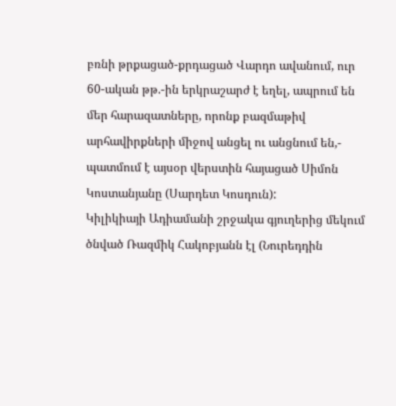բռնի թրքացած-քրդացած Վարդո ավանում, ուր 60-ական թթ.-ին երկրաշարժ է եղել, ապրում են մեր հարազատները, որոնք բազմաթիվ արհավիրքների միջով անցել ու անցնում են,- պատմում է այսօր վերստին հայացած Սիմոն Կոստանյանը (Սարդետ Կոսդուն):
Կիլիկիայի Ադիամանի շրջակա գյուղերից մեկում ծնված Ռազմիկ Հակոբյանն էլ (Նուրեդդին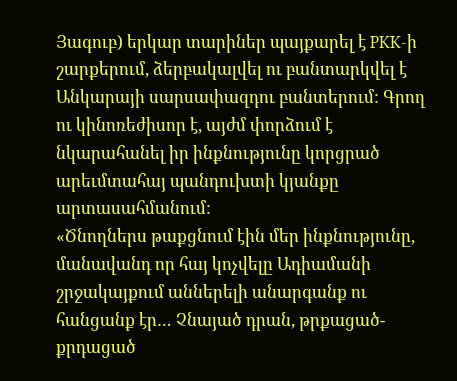Յագուբ) երկար տարիներ պայքարել է PKK-ի շարքերում, ձերբակալվել ու բանտարկվել է Անկարայի սարսափազդու բանտերում: Գրող ու կինոռեժիսոր է, այժմ փորձում է նկարահանել իր ինքնությունը կորցրած արեւմտահայ պանդուխտի կյանքը արտասահմանում:
«Ծնողներս թաքցնում էին մեր ինքնությունը, մանավանդ որ հայ կոչվելը Ադիամանի շրջակայքում աններելի անարգանք ու հանցանք էր… Չնայած դրան, թրքացած-քրդացած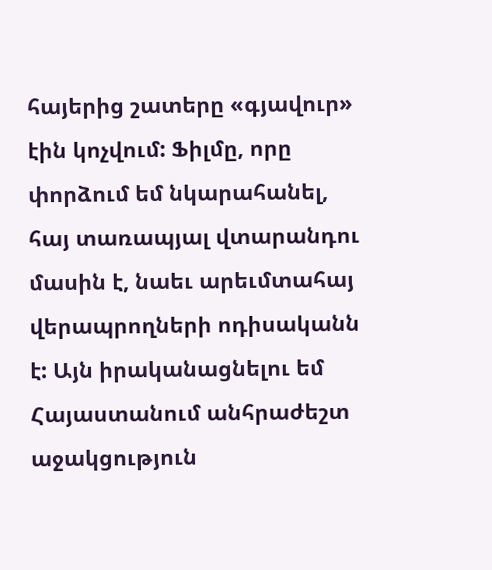հայերից շատերը «գյավուր» էին կոչվում: Ֆիլմը, որը փորձում եմ նկարահանել, հայ տառապյալ վտարանդու մասին է, նաեւ արեւմտահայ վերապրողների ոդիսականն է: Այն իրականացնելու եմ Հայաստանում անհրաժեշտ աջակցություն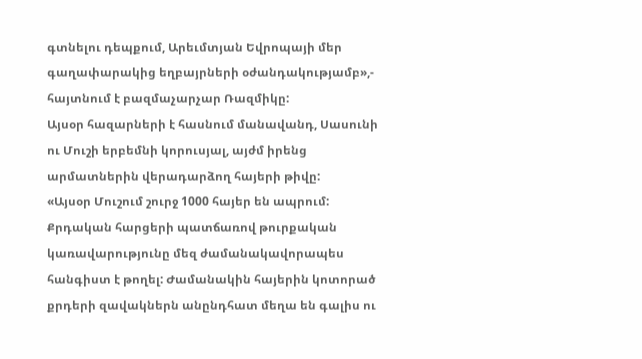գտնելու դեպքում, Արեւմտյան Եվրոպայի մեր գաղափարակից եղբայրների օժանդակությամբ»,- հայտնում է բազմաչարչար Ռազմիկը:
Այսօր հազարների է հասնում մանավանդ, Սասունի ու Մուշի երբեմնի կորուսյալ, այժմ իրենց արմատներին վերադարձող հայերի թիվը:
«Այսօր Մուշում շուրջ 1000 հայեր են ապրում: Քրդական հարցերի պատճառով թուրքական կառավարությունը մեզ ժամանակավորապես հանգիստ է թողել: Ժամանակին հայերին կոտորած քրդերի զավակներն անընդհատ մեղա են գալիս ու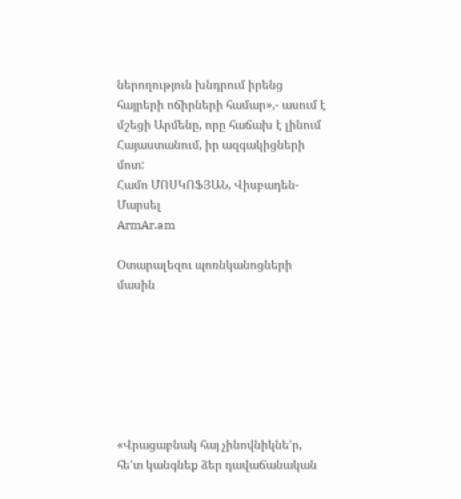ներողություն խնդրում իրենց հայրերի ոճիրների համար»,- ասում է մշեցի Արմենը, որը հաճախ է լինում Հայաստանում, իր ազգակիցների մոտ:
Համո ՄՈՍԿՈՖՅԱՆ, Վիսբադեն-Մարսել
ArmAr.am

Օտարալեզու պոռնկանոցների մասին







«Վրացաբնակ հայ չինովնիկնե’ր, հե’տ կանգնեք ձեր դավաճանական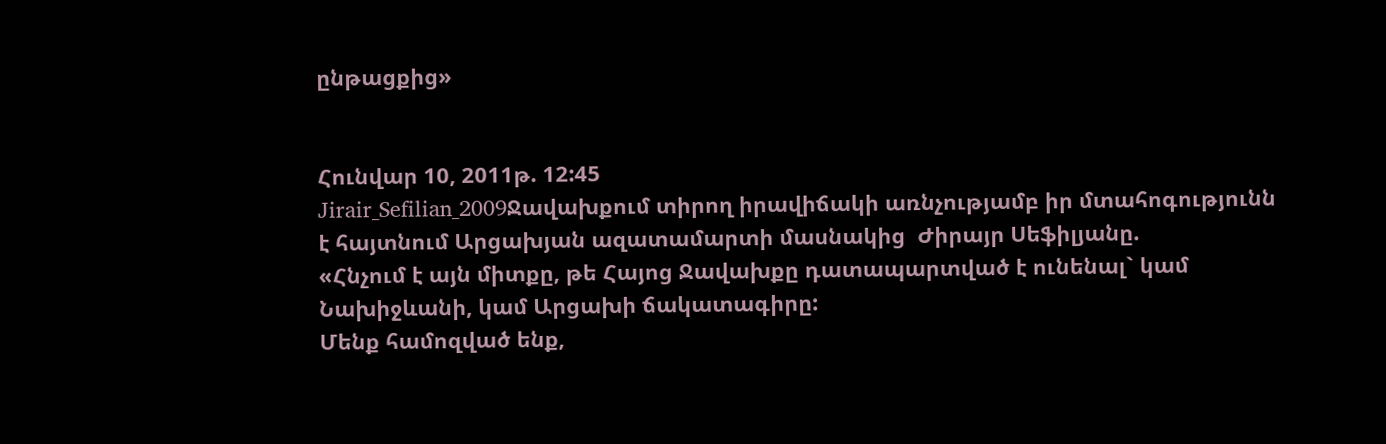ընթացքից»


Հունվար 10, 2011թ. 12:45
Jirair_Sefilian_2009Ջավախքում տիրող իրավիճակի առնչությամբ իր մտահոգությունն  է հայտնում Արցախյան ազատամարտի մասնակից  Ժիրայր Սեֆիլյանը.
«Հնչում է այն միտքը, թե Հայոց Ջավախքը դատապարտված է ունենալ` կամ Նախիջևանի, կամ Արցախի ճակատագիրը:
Մենք համոզված ենք,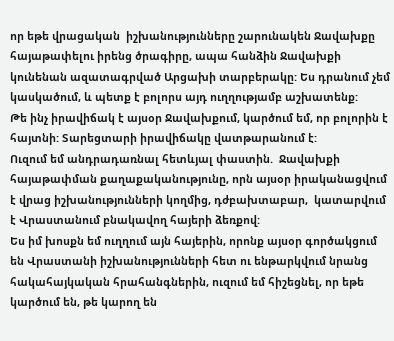որ եթե վրացական  իշխանությունները շարունակեն Ջավախքը հայաթափելու իրենց ծրագիրը, ապա հանձին Ջավախքի կունենան ազատագրված Արցախի տարբերակը: Ես դրանում չեմ կասկածում, և պետք է բոլորս այդ ուղղությամբ աշխատենք:
Թե ինչ իրավիճակ է այսօր Ջավախքում, կարծում եմ, որ բոլորին է հայտնի: Տարեցտարի իրավիճակը վատթարանում է:
Ուզում եմ անդրադառնալ հետևյալ փաստին.  Ջավախքի հայաթափման քաղաքականությունը, որն այսօր իրականացվում է վրաց իշխանությունների կողմից, դժբախտաբար,  կատարվում է Վրաստանում բնակավող հայերի ձեռքով:
Ես իմ խոսքն եմ ուղղում այն հայերին, որոնք այսօր գործակցում են Վրաստանի իշխանությունների հետ ու ենթարկվում նրանց հակահայկական հրահանգներին, ուզում եմ հիշեցնել, որ եթե կարծում են, թե կարող են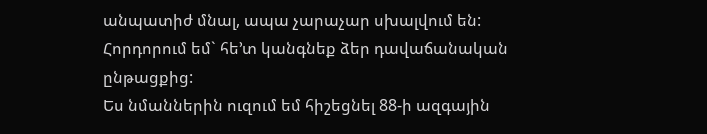անպատիժ մնալ, ապա չարաչար սխալվում են: Հորդորում եմ` հե’տ կանգնեք ձեր դավաճանական ընթացքից:
Ես նմաններին ուզում եմ հիշեցնել 88-ի ազգային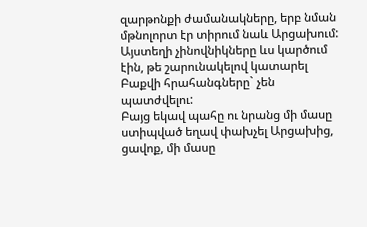զարթոնքի ժամանակները, երբ նման մթնոլորտ էր տիրում նաև Արցախում: Այստեղի չինովնիկները ևս կարծում էին, թե շարունակելով կատարել Բաքվի հրահանգները` չեն պատժվելու:
Բայց եկավ պահը ու նրանց մի մասը ստիպված եղավ փախչել Արցախից, ցավոք, մի մասը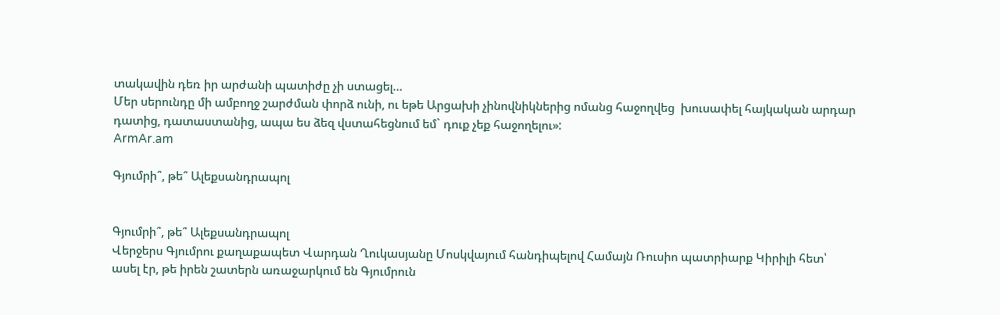տակավին դեռ իր արժանի պատիժը չի ստացել…
Մեր սերունդը մի ամբողջ շարժման փորձ ունի, ու եթե Արցախի չինովնիկներից ոմանց հաջողվեց  խուսափել հայկական արդար դատից, դատաստանից, ապա ես ձեզ վստահեցնում եմ` դուք չեք հաջողելու»:
ArmAr.am

Գյումրի՞, թե՞ Ալեքսանդրապոլ


Գյումրի՞, թե՞ Ալեքսանդրապոլ
Վերջերս Գյումրու քաղաքապետ Վարդան Ղուկասյանը Մոսկվայում հանդիպելով Համայն Ռուսիո պատրիարք Կիրիլի հետ՝ ասել էր, թե իրեն շատերն առաջարկում են Գյումրուն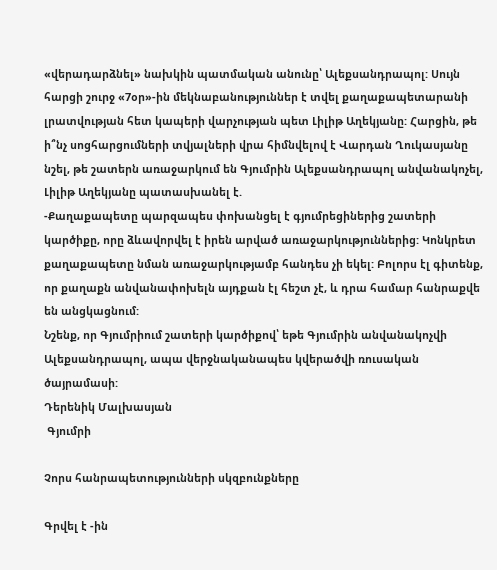«վերադարձնել» նախկին պատմական անունը՝ Ալեքսանդրապոլ: Սույն հարցի շուրջ «7օր»-ին մեկնաբանություններ է տվել քաղաքապետարանի լրատվության հետ կապերի վարչության պետ Լիլիթ Աղեկյանը: Հարցին, թե ի՞նչ սոցհարցումների տվյալների վրա հիմնվելով է Վարդան Ղուկասյանը նշել, թե շատերն առաջարկում են Գյումրին Ալեքսանդրապոլ անվանակոչել, Լիլիթ Աղեկյանը պատասխանել է.
-Քաղաքապետը պարզապես փոխանցել է գյումրեցիներից շատերի կարծիքը, որը ձևավորվել է իրեն արված առաջարկություններից: Կոնկրետ քաղաքապետը նման առաջարկությամբ հանդես չի եկել: Բոլորս էլ գիտենք, որ քաղաքն անվանափոխելն այդքան էլ հեշտ չէ, և դրա համար հանրաքվե են անցկացնում:
Նշենք, որ Գյումրիում շատերի կարծիքով՝ եթե Գյումրին անվանակոչվի Ալեքսանդրապոլ, ապա վերջնականապես կվերածվի ռուսական ծայրամասի:
Դերենիկ Մալխասյան
 Գյումրի

Չորս հանրապետությունների սկզբունքները

Գրվել է -ին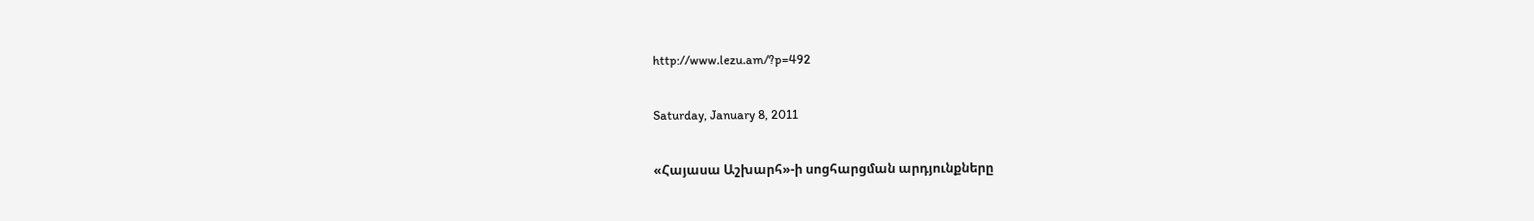http://www.lezu.am/?p=492

Saturday, January 8, 2011

«Հայասա Աշխարհ»-ի սոցհարցման արդյունքները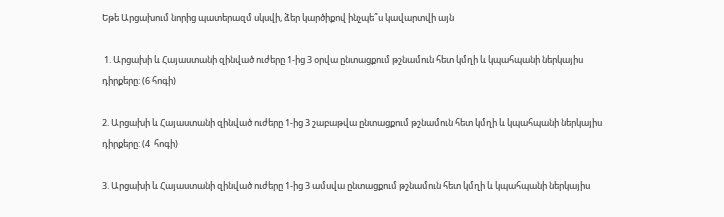Եթե Արցախում նորից պատերազմ սկսվի, ձեր կարծիքով ինչպե՞ս կավարտվի այն

 1. Արցախի և Հայաստանի զինված ուժերը 1-ից 3 օրվա ընտացքում թշնամուն հետ կմղի և կպահպանի ներկայիս դիրքերը: (6 հոգի)

2. Արցախի և Հայաստանի զինված ուժերը 1-ից 3 շաբաթվա ընտացքում թշնամուն հետ կմղի և կպահպանի ներկայիս դիրքերը: (4  հոգի)

3. Արցախի և Հայաստանի զինված ուժերը 1-ից 3 ամսվա ընտացքում թշնամուն հետ կմղի և կպահպանի ներկայիս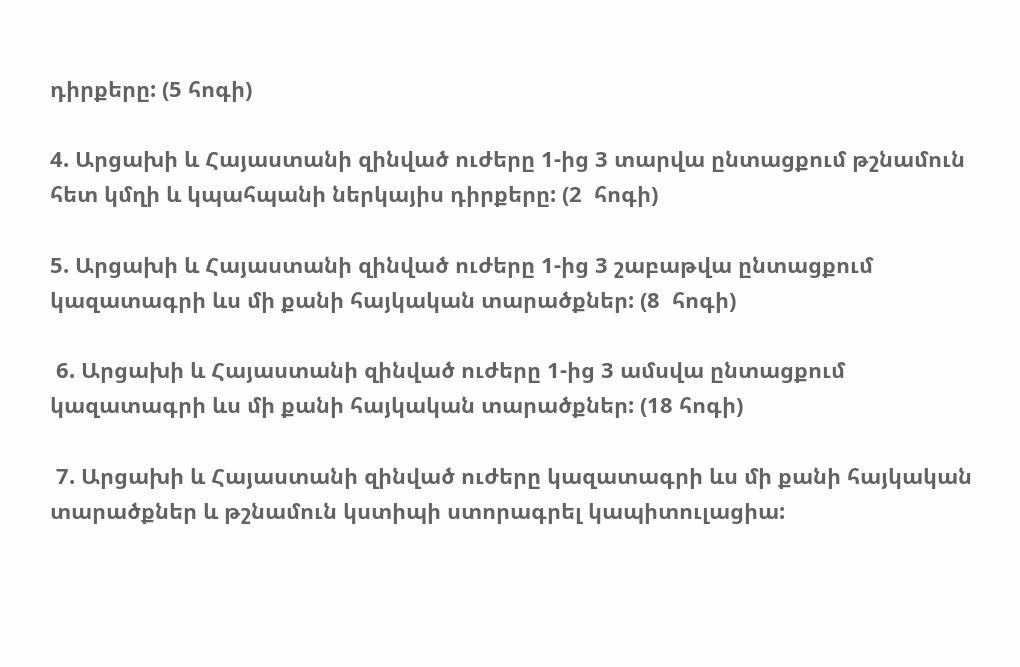դիրքերը: (5 հոգի)

4. Արցախի և Հայաստանի զինված ուժերը 1-ից 3 տարվա ընտացքում թշնամուն հետ կմղի և կպահպանի ներկայիս դիրքերը: (2  հոգի)

5. Արցախի և Հայաստանի զինված ուժերը 1-ից 3 շաբաթվա ընտացքում կազատագրի ևս մի քանի հայկական տարածքներ: (8  հոգի)

 6. Արցախի և Հայաստանի զինված ուժերը 1-ից 3 ամսվա ընտացքում կազատագրի ևս մի քանի հայկական տարածքներ: (18 հոգի)

 7. Արցախի և Հայաստանի զինված ուժերը կազատագրի ևս մի քանի հայկական տարածքներ և թշնամուն կստիպի ստորագրել կապիտուլացիա: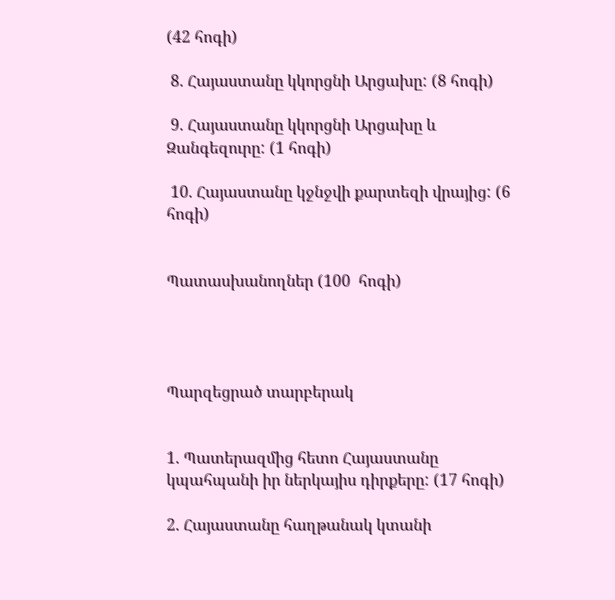(42 հոգի)

 8. Հայաստանը կկորցնի Արցախը: (8 հոգի)

 9. Հայաստանը կկորցնի Արցախը և Զանգեզուրը: (1 հոգի)

 10. Հայաստանը կջնջվի քարտեզի վրայից: (6 հոգի)


Պատասխանողներ (100  հոգի)




Պարզեցրած տարբերակ


1. Պատերազմից հետո Հայաստանը կպահպանի իր ներկայիս դիրքերը: (17 հոգի)

2. Հայաստանը հաղթանակ կտանի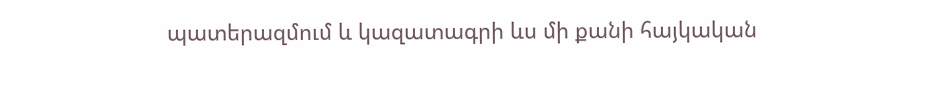պատերազմում և կազատագրի ևս մի քանի հայկական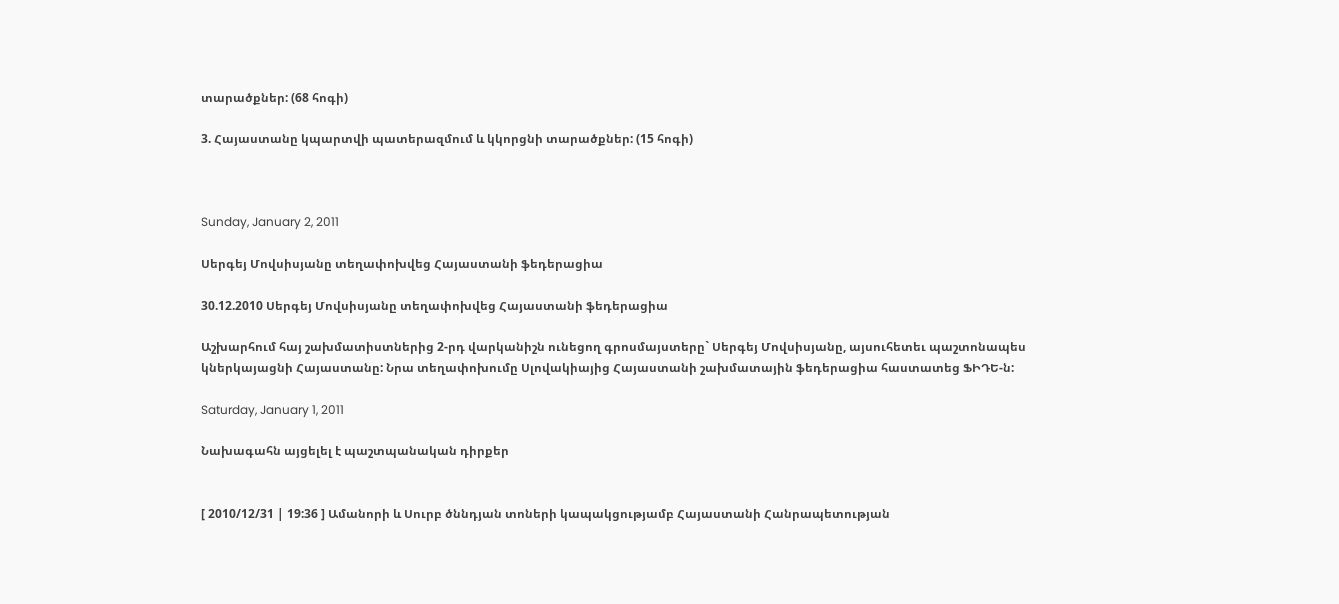տարածքներ: (68 հոգի)

3. Հայաստանը կպարտվի պատերազմում և կկորցնի տարածքներ: (15 հոգի)



Sunday, January 2, 2011

Սերգեյ Մովսիսյանը տեղափոխվեց Հայաստանի ֆեդերացիա

30.12.2010 Սերգեյ Մովսիսյանը տեղափոխվեց Հայաստանի ֆեդերացիա

Աշխարհում հայ շախմատիստներից 2-րդ վարկանիշն ունեցող գրոսմայստերը` Սերգեյ Մովսիսյանը, այսուհետեւ պաշտոնապես կներկայացնի Հայաստանը: Նրա տեղափոխումը Սլովակիայից Հայաստանի շախմատային ֆեդերացիա հաստատեց ՖԻԴԵ-ն:

Saturday, January 1, 2011

Նախագահն այցելել է պաշտպանական դիրքեր


[ 2010/12/31 | 19:36 ] Ամանորի և Սուրբ ծննդյան տոների կապակցությամբ Հայաստանի Հանրապետության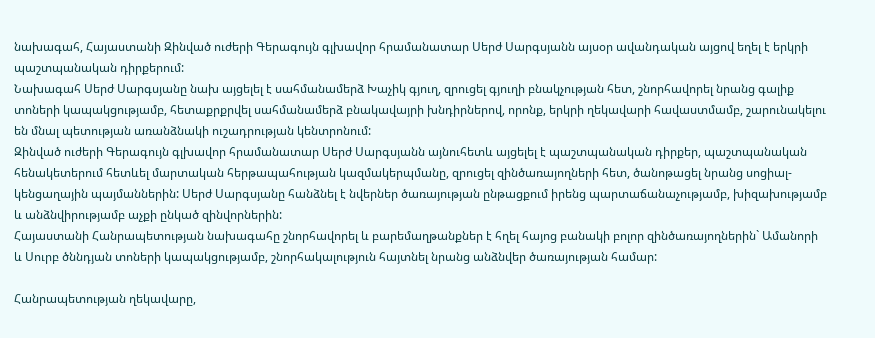նախագահ, Հայաստանի Զինված ուժերի Գերագույն գլխավոր հրամանատար Սերժ Սարգսյանն այսօր ավանդական այցով եղել է երկրի պաշտպանական դիրքերում:
Նախագահ Սերժ Սարգսյանը նախ այցելել է սահմանամերձ Խաչիկ գյուղ, զրուցել գյուղի բնակչության հետ, շնորհավորել նրանց գալիք տոների կապակցությամբ, հետաքրքրվել սահմանամերձ բնակավայրի խնդիրներով, որոնք, երկրի ղեկավարի հավաստմամբ, շարունակելու են մնալ պետության առանձնակի ուշադրության կենտրոնում:
Զինված ուժերի Գերագույն գլխավոր հրամանատար Սերժ Սարգսյանն այնուհետև այցելել է պաշտպանական դիրքեր, պաշտպանական հենակետերում հետևել մարտական հերթապահության կազմակերպմանը, զրուցել զինծառայողների հետ, ծանոթացել նրանց սոցիալ-կենցաղային պայմաններին: Սերժ Սարգսյանը հանձնել է նվերներ ծառայության ընթացքում իրենց պարտաճանաչությամբ, խիզախությամբ և անձնվիրությամբ աչքի ընկած զինվորներին:
Հայաստանի Հանրապետության նախագահը շնորհավորել և բարեմաղթանքներ է հղել հայոց բանակի բոլոր զինծառայողներին` Ամանորի և Սուրբ ծննդյան տոների կապակցությամբ, շնորհակալություն հայտնել նրանց անձնվեր ծառայության համար:

Հանրապետության ղեկավարը,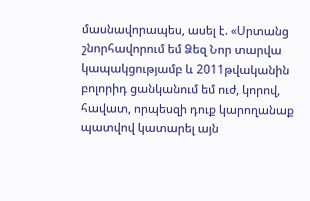մասնավորապես, ասել է. «Սրտանց շնորհավորում եմ Ձեզ Նոր տարվա կապակցությամբ և 2011թվականին բոլորիդ ցանկանում եմ ուժ, կորով, հավատ, որպեսզի դուք կարողանաք պատվով կատարել այն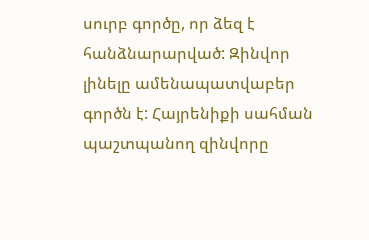սուրբ գործը, որ ձեզ է հանձնարարված: Զինվոր լինելը ամենապատվաբեր գործն է: Հայրենիքի սահման պաշտպանող զինվորը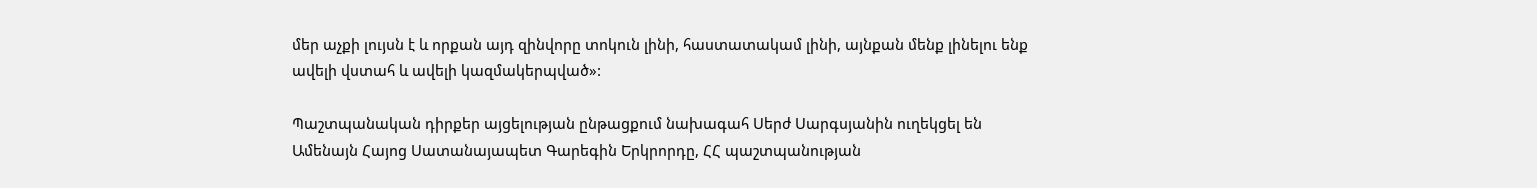մեր աչքի լույսն է և որքան այդ զինվորը տոկուն լինի, հաստատակամ լինի, այնքան մենք լինելու ենք ավելի վստահ և ավելի կազմակերպված»:

Պաշտպանական դիրքեր այցելության ընթացքում նախագահ Սերժ Սարգսյանին ուղեկցել են Ամենայն Հայոց Սատանայապետ Գարեգին Երկրորդը, ՀՀ պաշտպանության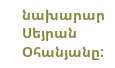նախարար Սեյրան Օհանյանը: